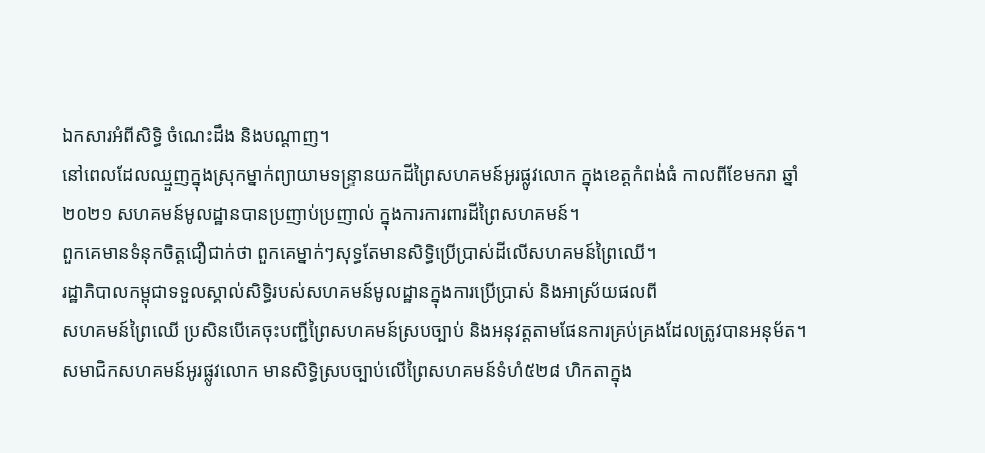ឯកសារអំពីសិទ្ធិ ចំណេះដឹង និងបណ្តាញ។
នៅពេលដែលឈ្មួញក្នុងស្រុកម្នាក់ព្យាយាមទន្ទ្រានយកដីព្រៃសហគមន៍អូរផ្លូវលោក ក្នុងខេត្តកំពង់ធំ កាលពីខែមករា ឆ្នាំ២០២១ សហគមន៍មូលដ្ឋានបានប្រញាប់ប្រញាល់ ក្នុងការការពារដីព្រៃសហគមន៍។
ពួកគេមានទំនុកចិត្តជឿជាក់ថា ពួកគេម្នាក់ៗសុទ្ធតែមានសិទ្ធិប្រើប្រាស់ដីលើសហគមន៍ព្រៃឈើ។
រដ្ឋាភិបាលកម្ពុជាទទួលស្គាល់សិទ្ធិរបស់សហគមន៍មូលដ្ឋានក្នុងការប្រើប្រាស់ និងអាស្រ័យផលពី
សហគមន៍ព្រៃឈើ ប្រសិនបើគេចុះបញ្ជីព្រៃសហគមន៍ស្របច្បាប់ និងអនុវត្តតាមផែនការគ្រប់គ្រងដែលត្រូវបានអនុម័ត។ សមាជិកសហគមន៍អូរផ្លូវលោក មានសិទ្ធិស្របច្បាប់លើព្រៃសហគមន៍ទំហំ៥២៨ ហិកតាក្នុង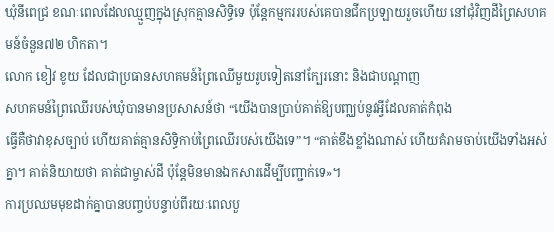ឃុំនីពេជ្រ ខណៈពេលដែលឈ្មួញក្នុងស្រុកគ្មានសិទ្ធិទេ ប៉ុន្តែកម្មកររបស់គេបានជីកប្រឡាយរួចហើយ នៅជុំវិញដីព្រៃសហគមន៍ចំនួន៧២ ហិកតា។
លោក ខៀវ ខូយ ដែលជាប្រធានសហគមន៍ព្រៃឈើមួយរូបទៀតនៅក្បែរនោះ និងជាបណ្តាញ
សហគមន៍ព្រៃឈើរបស់ឃុំបានមានប្រសាសន៍ថា “យើងបានប្រាប់គាត់ឱ្យបញ្ឈប់នូវអ្វីដែលគាត់កំពុង
ធ្វើគឺថាវាខុសច្បាប់ ហើយគាត់គ្មានសិទ្ធិកាប់ព្រៃឈើរបស់យើងទេ”។ “គាត់ខឹងខ្លាំងណាស់ ហើយគំរាមចាប់យើងទាំងអស់គ្នា។ គាត់និយាយថា គាត់ជាម្ចាស់ដី ប៉ុន្តែមិនមានឯកសារដើម្បីបញ្ជាក់ទេ»។
ការប្រឈមមុខដាក់គ្នាបានបញ្ចប់បន្ទាប់ពីរយៈពេលបួ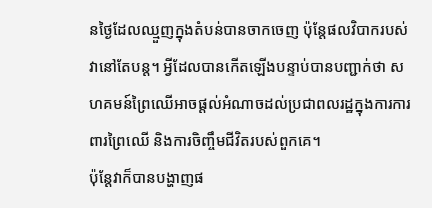នថ្ងៃដែលឈ្មួញក្នុងតំបន់បានចាកចេញ ប៉ុន្តែផលវិបាករបស់វានៅតែបន្ត។ អ្វីដែលបានកើតឡើងបន្ទាប់បានបញ្ជាក់ថា សហគមន៍ព្រៃឈើអាចផ្តល់អំណាចដល់ប្រជាពលរដ្ឋក្នុងការការពារព្រៃឈើ និងការចិញ្ចឹមជីវិតរបស់ពួកគេ។
ប៉ុន្តែវាក៏បានបង្ហាញផ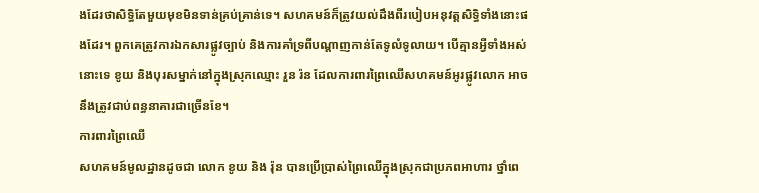ងដែរថាសិទ្ធិតែមួយមុខមិនទាន់គ្រប់គ្រាន់ទេ។ សហគមន៍ក៏ត្រូវយល់ដឹងពីរបៀបអនុវត្តសិទ្ធិទាំងនោះផងដែរ។ ពួកគេត្រូវការឯកសារផ្លូវច្បាប់ និងការគាំទ្រពីបណ្តាញកាន់តែទូលំទូលាយ។ បើគ្មានអ្វីទាំងអស់នោះទេ ខូយ និងបុរសម្នាក់នៅក្នុងស្រុកឈ្មោះ រួន រ៉ន ដែលការពារព្រៃឈើសហគមន៍អូរផ្លូវលោក អាចនឹងត្រូវជាប់ពន្ធនាគារជាច្រើនខែ។
ការពារព្រៃឈើ
សហគមន៍មូលដ្ឋានដូចជា លោក ខូយ និង រ៉ុន បានប្រើប្រាស់ព្រៃឈើក្នុងស្រុកជាប្រភពអាហារ ថ្នាំពេ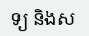ទ្យ និងស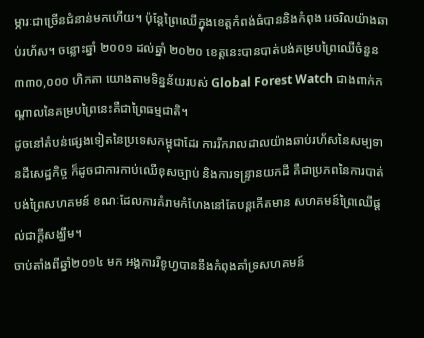ម្ភារៈជាច្រើនជំនាន់មកហើយ។ ប៉ុន្តែព្រៃឈើក្នុងខេត្តកំពង់ធំបាននិងកំពុង រេចរិលយ៉ាងឆាប់រហ័ស។ ចន្លោះឆ្នាំ ២០០១ ដល់ឆ្នាំ ២០២០ ខេត្តនេះបានបាត់បង់គម្របព្រៃឈើចំនួន ៣៣០,០០០ ហិកតា យោងតាមទិន្នន័យរបស់ Global Forest Watch ជាងពាក់កណ្តាលនៃគម្របព្រៃនេះគឺជាព្រៃធម្មជាតិ។
ដូចនៅតំបន់ផ្សេងទៀតនៃប្រទេសកម្ពុជាដែរ ការរីករាលដាលយ៉ាងឆាប់រហ័សនៃសម្បទានដីសេដ្ឋកិច្ច ក៏ដូចជាការកាប់ឈើខុសច្បាប់ និងការទន្ទ្រានយកដី គឺជាប្រភពនៃការបាត់បង់ព្រៃសហគមន៍ ខណៈដែលការគំរាមកំហែងនៅតែបន្តកើតមាន សហគមន៍ព្រៃឈើផ្តល់ជាក្តីសង្ឃឹម។
ចាប់តាំងពីឆ្នាំ២០១៤ មក អង្គការរីខូហ្វបាននឹងកំពុងគាំទ្រសហគមន៍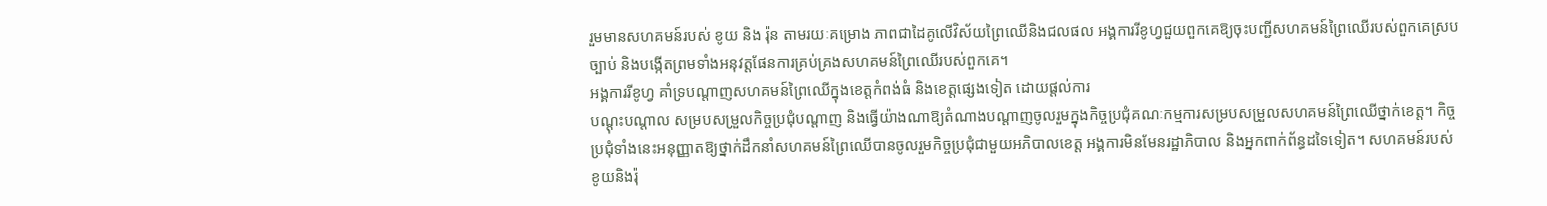រួមមានសហគមន៍របស់ ខូយ និង រ៉ុន តាមរយៈគម្រោង ភាពជាដៃគូលើវិស័យព្រៃឈើនិងជលផល អង្គការរីខូហ្វជួយពួកគេឱ្យចុះបញ្ជីសហគមន៍ព្រៃឈើរបស់ពួកគេស្របច្បាប់ និងបង្កើតព្រមទាំងអនុវត្តផែនការគ្រប់គ្រងសហគមន៍ព្រៃឈើរបស់ពួកគេ។
អង្គការរីខូហ្វ គាំទ្របណ្តាញសហគមន៍ព្រៃឈើក្នុងខេត្តកំពង់ធំ និងខេត្តផ្សេងទៀត ដោយផ្តល់ការ
បណ្តុះបណ្តាល សម្របសម្រួលកិច្ចប្រជុំបណ្តាញ និងធ្វើយ៉ាងណាឱ្យតំណាងបណ្តាញចូលរួមក្នុងកិច្ចប្រជុំគណៈកម្មការសម្របសម្រួលសហគមន៍ព្រៃឈើថ្នាក់ខេត្ត។ កិច្ចប្រជុំទាំងនេះអនុញ្ញាតឱ្យថ្នាក់ដឹកនាំសហគមន៍ព្រៃឈើបានចូលរួមកិច្ចប្រជុំជាមួយអភិបាលខេត្ត អង្គការមិនមែនរដ្ឋាភិបាល និងអ្នកពាក់ព័ន្ធដទៃទៀត។ សហគមន៍របស់ ខូយនិងរ៉ុ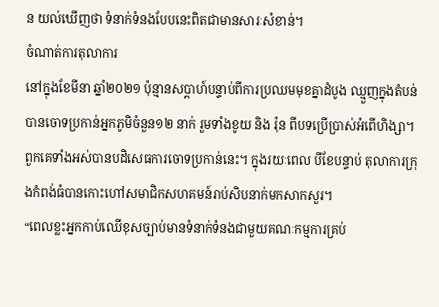ន យល់ឃើញថា ទំនាក់ទំនងបែបនេះពិតជាមានសារៈសំខាន់។
ចំណាត់ការតុលាការ
នៅក្នុងខែមីនា ឆ្នាំ២០២១ ប៉ុន្មានសប្តាហ៍បន្ទាប់ពីការប្រឈមមុខគ្នាដំបូង ឈ្មួញក្នុងតំបន់បានចោទប្រកាន់អ្នកភូមិចំនួន១២ នាក់ រួមទាំងខូយ និង រ៉ុន ពីបទប្រើប្រាស់អំពើហិង្សា។ ពួកគេទាំងអស់បានបដិសេធការចោទប្រកាន់នេះ។ ក្នុងរយៈពេល បីខែបន្ទាប់ តុលាការក្រុងកំពង់ធំបានកោះហៅសមាជិកសហគមន៍រាប់សិបនាក់មកសាកសួរ។
“ពេលខ្លះអ្នកកាប់ឈើខុសច្បាប់មានទំនាក់ទំនងជាមួយគណៈកម្មការគ្រប់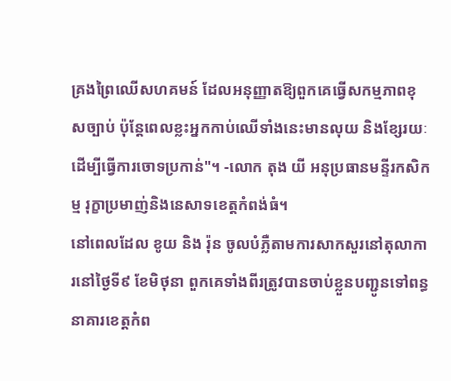គ្រងព្រៃឈើសហគមន៍ ដែលអនុញ្ញាតឱ្យពួកគេធ្វើសកម្មភាពខុសច្បាប់ ប៉ុន្តែពេលខ្លះអ្នកកាប់ឈើទាំងនេះមានលុយ និងខ្សែរយៈដើម្បីធ្វើការចោទប្រកាន់"។ -លោក តុង យី អនុប្រធានមន្ទីរកសិកម្ម រុក្ខាប្រមាញ់និងនេសាទខេត្តកំពង់ធំ។
នៅពេលដែល ខូយ និង រ៉ុន ចូលបំភ្លឺតាមការសាកសួរនៅតុលាការនៅថ្ងៃទី៩ ខែមិថុនា ពួកគេទាំងពីរត្រូវបានចាប់ខ្លួនបញ្ជូនទៅពន្ធនាគារខេត្តកំព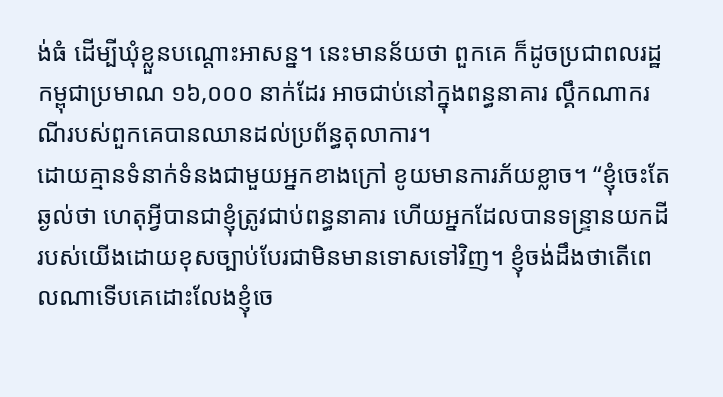ង់ធំ ដើម្បីឃុំខ្លួនបណ្តោះអាសន្ន។ នេះមានន័យថា ពួកគេ ក៏ដូចប្រជាពលរដ្ឋកម្ពុជាប្រមាណ ១៦,០០០ នាក់ដែរ អាចជាប់នៅក្នុងពន្ធនាគារ ល្គឹកណាករណីរបស់ពួកគេបានឈានដល់ប្រព័ន្ធតុលាការ។
ដោយគ្មានទំនាក់ទំនងជាមួយអ្នកខាងក្រៅ ខូយមានការភ័យខ្លាច។ “ខ្ញុំចេះតែឆ្ងល់ថា ហេតុអ្វីបានជាខ្ញុំត្រូវជាប់ពន្ធនាគារ ហើយអ្នកដែលបានទន្ទ្រានយកដីរបស់យើងដោយខុសច្បាប់បែរជាមិនមានទោសទៅវិញ។ ខ្ញុំចង់ដឹងថាតើពេលណាទើបគេដោះលែងខ្ញុំចេ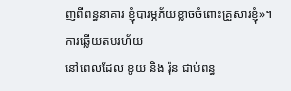ញពីពន្ធនាគារ ខ្ញុំបារម្ភភ័យខ្លាចចំពោះគ្រួសារខ្ញុំ»។
ការឆ្លើយតបរហ័យ
នៅពេលដែល ខូយ និង រ៉ុន ជាប់ពន្ធ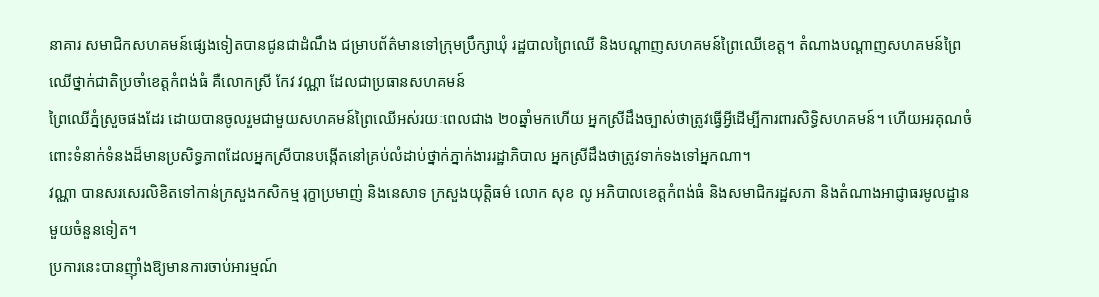នាគារ សមាជិកសហគមន៍ផ្សេងទៀតបានជូនជាដំណឹង ជម្រាបព័ត៌មានទៅក្រុមប្រឹក្សាឃុំ រដ្ឋបាលព្រៃឈើ និងបណ្តាញសហគមន៍ព្រៃឈើខេត្ត។ តំណាងបណ្តាញសហគមន៍ព្រៃឈើថ្នាក់ជាតិប្រចាំខេត្តកំពង់ធំ គឺលោកស្រី កែវ វណ្ណា ដែលជាប្រធានសហគមន៍
ព្រៃឈើភ្នំស្រួចផងដែរ ដោយបានចូលរួមជាមួយសហគមន៍ព្រៃឈើអស់រយៈពេលជាង ២០ឆ្នាំមកហើយ អ្នកស្រីដឹងច្បាស់ថាត្រូវធ្វើអ្វីដើម្បីការពារសិទ្ធិសហគមន៍។ ហើយអរគុណចំពោះទំនាក់ទំនងដ៏មានប្រសិទ្ធភាពដែលអ្នកស្រីបានបង្កើតនៅគ្រប់លំដាប់ថ្នាក់ភ្នាក់ងាររដ្ឋាភិបាល អ្នកស្រីដឹងថាត្រូវទាក់ទងទៅអ្នកណា។
វណ្ណា បានសរសេរលិខិតទៅកាន់ក្រសួងកសិកម្ម រុក្ខាប្រមាញ់ និងនេសាទ ក្រសួងយុត្តិធម៌ លោក សុខ លូ អភិបាលខេត្តកំពង់ធំ និងសមាជិករដ្ឋសភា និងតំណាងអាជ្ញាធរមូលដ្ឋានមួយចំនួនទៀត។
ប្រការនេះបានញ៉ាំងឱ្យមានការចាប់អារម្មណ៍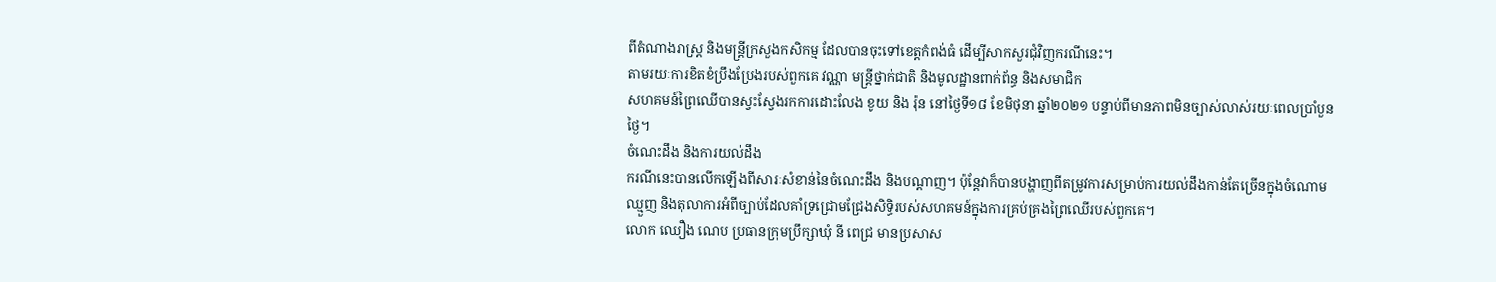ពីតំណាងរាស្រ្ត និងមន្ត្រីក្រសួងកសិកម្ម ដែលបានចុះទៅខេត្តកំពង់ធំ ដើម្បីសាកសួរជុំវិញករណីនេះ។
តាមរយៈការខិតខំប្រឹងប្រែងរបស់ពួកគេ វណ្ណា មន្ត្រីថ្នាក់ជាតិ និងមូលដ្ឋានពាក់ព័ន្ធ និងសមាជិក
សហគមន៍ព្រៃឈើបានស្វះស្វែងរកការដោះលែង ខូយ និង រ៉ុន នៅថ្ងៃទី១៨ ខែមិថុនា ឆ្នាំ២០២១ បន្ទាប់ពីមានភាពមិនច្បាស់លាស់រយៈពេលប្រាំបួនថ្ងៃ។
ចំណេះដឹង និងការយល់ដឹង
ករណីនេះបានលើកឡើងពីសារៈសំខាន់នៃចំណេះដឹង និងបណ្តាញ។ ប៉ុន្តែវាក៏បានបង្ហាញពីតម្រូវការសម្រាប់ការយល់ដឹងកាន់តែច្រើនក្នុងចំណោមឈ្មួញ និងតុលាការអំពីច្បាប់ដែលគាំទ្រជ្រោមជ្រែងសិទ្ធិរបស់សហគមន៍ក្នុងការគ្រប់គ្រងព្រៃឈើរបស់ពួកគេ។
លោក ឈឿង ណេប ប្រធានក្រុមប្រឹក្សាឃុំ នី ពេជ្រ មានប្រសាស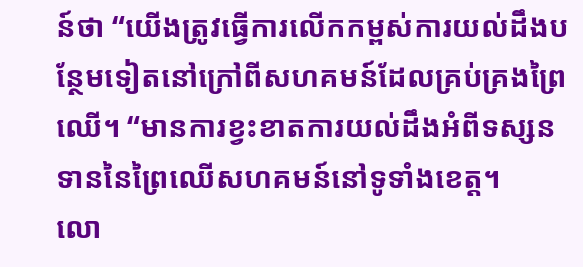ន៍ថា “យើងត្រូវធ្វើការលើកកម្ពស់ការយល់ដឹងបន្ថែមទៀតនៅក្រៅពីសហគមន៍ដែលគ្រប់គ្រងព្រៃឈើ។ “មានការខ្វះខាតការយល់ដឹងអំពីទស្សនទាននៃព្រៃឈើសហគមន៍នៅទូទាំងខេត្ត។
លោ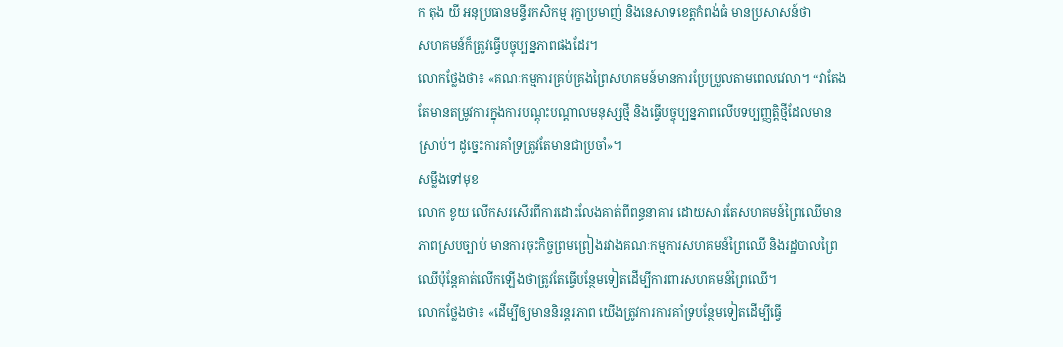ក តុង យី អនុប្រធានមន្ទីរកសិកម្ម រុក្ខាប្រមាញ់ និងនេសាទខេត្តកំពង់ធំ មានប្រសាសន៍ថា
សហគមន៍ក៏ត្រូវធ្វើបច្ចុប្បន្នភាពផងដែរ។
លោកថ្លែងថា៖ «គណៈកម្មការគ្រប់គ្រងព្រៃសហគមន៍មានការប្រែប្រួលតាមពេលវេលា។ “វាតែងតែមានតម្រូវការក្នុងការបណ្តុះបណ្តាលមនុស្សថ្មី និងធ្វើបច្ចុប្បន្នភាពលើបទប្បញ្ញត្តិថ្មីដែលមានស្រាប់។ ដូច្នេះការគាំទ្រត្រូវតែមានជាប្រចាំ»។
សម្លឹងទៅមុខ
លោក ខូយ លើកសរសើរពីការដោះលែងគាត់ពីពន្ធនាគារ ដោយសារតែសហគមន៍ព្រៃឈើមានភាពស្របច្បាប់ មានការចុះកិច្ចព្រមព្រៀងរវាងគណៈកម្មការសហគមន៍ព្រៃឈើ និងរដ្ឋបាលព្រៃឈើប៉ុន្តែគាត់លើកឡើងថាត្រូវតែធ្វើបន្ថែមទៀតដើម្បីការពារសហគមន៍ព្រៃឈើ។
លោកថ្លែងថា៖ «ដើម្បីឲ្យមាននិរន្តរភាព យើងត្រូវការការគាំទ្របន្ថែមទៀតដើម្បីធ្វើ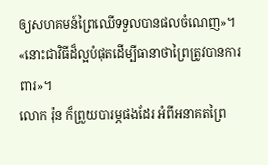ឲ្យសហគមន៍ព្រៃឈើទទួលបានផលចំណេញ»។ «នោះជាវិធីដ៏ល្អបំផុតដើម្បីធានាថាព្រៃត្រូវបានការពារ»។
លោក រ៉ុន ក៏ព្រួយបារម្ភផងដែរ អំពីអនាគតព្រៃ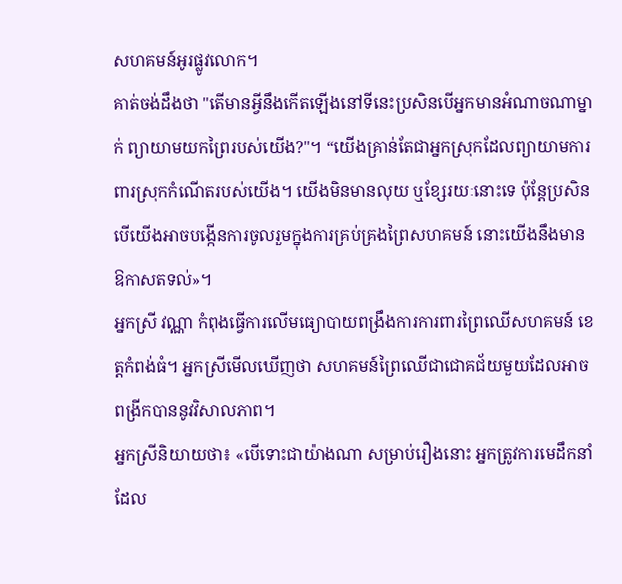សហគមន៍អូរផ្លូវលោក។
គាត់ចង់ដឹងថា "តើមានអ្វីនឹងកើតឡើងនៅទីនេះប្រសិនបើអ្នកមានអំណាចណាម្នាក់ ព្យាយាមយកព្រៃរបស់យើង?"។ “យើងគ្រាន់តែជាអ្នកស្រុកដែលព្យាយាមការពារស្រុកកំណើតរបស់យើង។ យើងមិនមានលុយ ឬខ្សែរយៈនោះទេ ប៉ុន្តែប្រសិនបើយើងអាចបង្កើនការចូលរួមក្នុងការគ្រប់គ្រងព្រៃសហគមន៍ នោះយើងនឹងមានឱកាសតទល់»។
អ្នកស្រី វណ្ណា កំពុងធ្វើការលើមធ្យោបាយពង្រឹងការការពារព្រៃឈើសហគមន៍ ខេត្តកំពង់ធំ។ អ្នកស្រីមើលឃើញថា សហគមន៍ព្រៃឈើជាជោគជ័យមួយដែលអាចពង្រីកបាននូវវិសាលភាព។
អ្នកស្រីនិយាយថា៖ «បើទោះជាយ៉ាងណា សម្រាប់រឿងនោះ អ្នកត្រូវការមេដឹកនាំដែល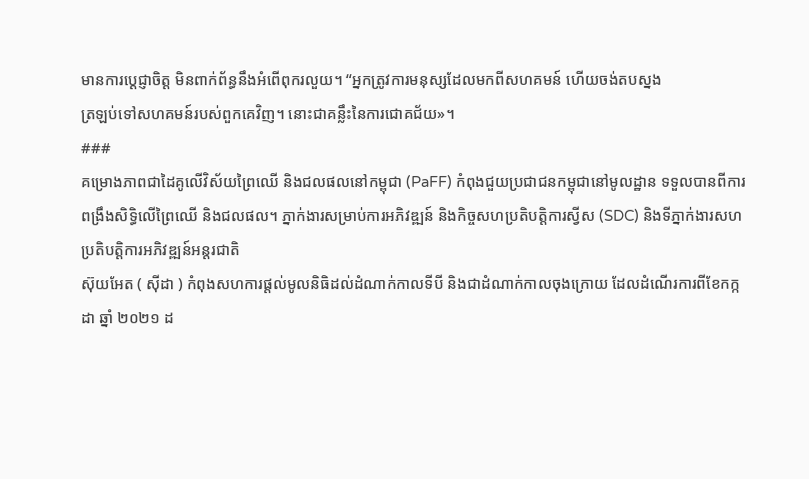មានការប្តេជ្ញាចិត្ត មិនពាក់ព័ន្ធនឹងអំពើពុករលួយ។ “អ្នកត្រូវការមនុស្សដែលមកពីសហគមន៍ ហើយចង់តបស្នង
ត្រឡប់ទៅសហគមន៍របស់ពួកគេវិញ។ នោះជាគន្លឹះនៃការជោគជ័យ»។
###
គម្រោងភាពជាដៃគូលើវិស័យព្រៃឈើ និងជលផលនៅកម្ពុជា (PaFF) កំពុងជួយប្រជាជនកម្ពុជានៅមូលដ្ឋាន ទទួលបានពីការពង្រឹងសិទ្ធិលើព្រៃឈើ និងជលផល។ ភ្នាក់ងារសម្រាប់ការអភិវឌ្ឍន៍ និងកិច្ចសហប្រតិបត្តិការស្វីស (SDC) និងទីភ្នាក់ងារសហប្រតិបត្តិការអភិវឌ្ឍន៍អន្តរជាតិ
ស៊ុយអែត ( ស៊ីដា ) កំពុងសហការផ្តល់មូលនិធិដល់ដំណាក់កាលទីបី និងជាដំណាក់កាលចុងក្រោយ ដែលដំណើរការពីខែកក្កដា ឆ្នាំ ២០២១ ដ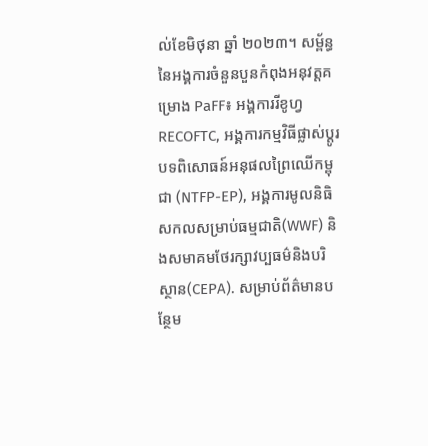ល់ខែមិថុនា ឆ្នាំ ២០២៣។ សម្ព័ន្ធនៃអង្គការចំនួនបួនកំពុងអនុវត្តគម្រោង PaFF៖ អង្គការរីខូហ្វ RECOFTC, អង្គការកម្មវិធីផ្លាស់ប្តូរបទពិសោធន៍អនុផលព្រៃឈើកម្ពុជា (NTFP-EP), អង្គការមូលនិធិសកលសម្រាប់ធម្មជាតិ(WWF) និងសមាគមថែរក្សាវប្បធម៌និងបរិស្ថាន(CEPA). សម្រាប់ព័ត៌មានបន្ថែម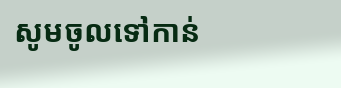សូមចូលទៅកាន់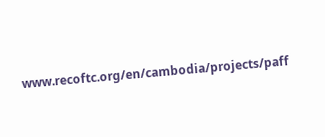www.recoftc.org/en/cambodia/projects/paff